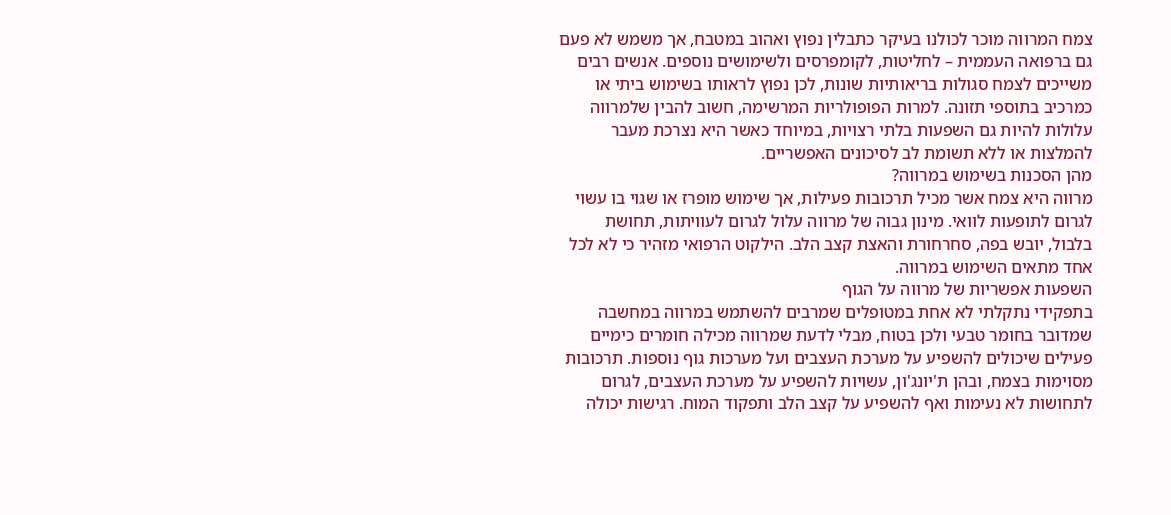צמח המרווה מוכר לכולנו בעיקר כתבלין נפוץ ואהוב במטבח, אך משמש לא פעם גם ברפואה העממית – לחליטות, לקומפרסים ולשימושים נוספים. אנשים רבים משייכים לצמח סגולות בריאותיות שונות, לכן נפוץ לראותו בשימוש ביתי או כמרכיב בתוספי תזונה. למרות הפופולריות המרשימה, חשוב להבין שלמרווה עלולות להיות גם השפעות בלתי רצויות, במיוחד כאשר היא נצרכת מעבר להמלצות או ללא תשומת לב לסיכונים האפשריים.
מהן הסכנות בשימוש במרווה?
מרווה היא צמח אשר מכיל תרכובות פעילות, אך שימוש מופרז או שגוי בו עשוי לגרום לתופעות לוואי. מינון גבוה של מרווה עלול לגרום לעוויתות, תחושת בלבול, יובש בפה, סחרחורת והאצת קצב הלב. הילקוט הרפואי מזהיר כי לא לכל אחד מתאים השימוש במרווה.
השפעות אפשריות של מרווה על הגוף
בתפקידי נתקלתי לא אחת במטופלים שמרבים להשתמש במרווה במחשבה שמדובר בחומר טבעי ולכן בטוח, מבלי לדעת שמרווה מכילה חומרים כימיים פעילים שיכולים להשפיע על מערכת העצבים ועל מערכות גוף נוספות. תרכובות מסוימות בצמח, ובהן ת'יונג'ון, עשויות להשפיע על מערכת העצבים, לגרום לתחושות לא נעימות ואף להשפיע על קצב הלב ותפקוד המוח. רגישות יכולה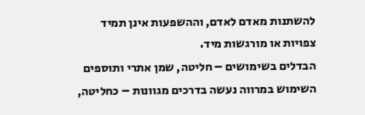להשתנות מאדם לאדם, וההשפעות אינן תמיד צפויות או מורגשות מיד.
הבדלים בשימושים – חליטה, שמן אתרי ותוספים
השימוש במרווה נעשה בדרכים מגוונות – כחליטה,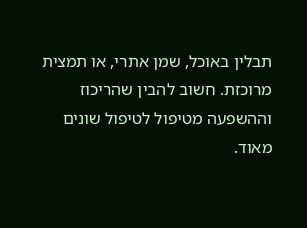תבלין באוכל, שמן אתרי, או תמצית מרוכזת. חשוב להבין שהריכוז וההשפעה מטיפול לטיפול שונים מאוד.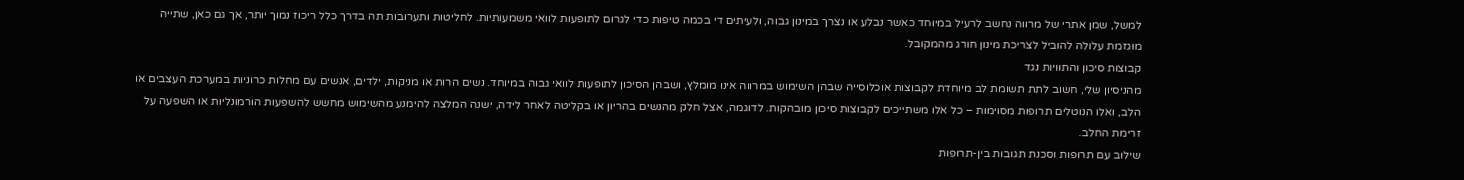למשל, שמן אתרי של מרווה נחשב לרעיל במיוחד כאשר נבלע או נצרך במינון גבוה, ולעיתים די בכמה טיפות כדי לגרום לתופעות לוואי משמעותיות. לחליטות ותערובות תה בדרך כלל ריכוז נמוך יותר, אך גם כאן, שתייה מוגזמת עלולה להוביל לצריכת מינון חורג מהמקובל.
קבוצות סיכון והתוויות נגד
מהניסיון שלי, חשוב לתת תשומת לב מיוחדת לקבוצות אוכלוסייה שבהן השימוש במרווה אינו מומלץ, ושבהן הסיכון לתופעות לוואי גבוה במיוחד. נשים הרות או מניקות, ילדים, אנשים עם מחלות כרוניות במערכת העצבים או הלב, ואלו הנוטלים תרופות מסוימות – כל אלו משתייכים לקבוצות סיכון מובהקות. לדוגמה, אצל חלק מהנשים בהריון או בקליטה לאחר לידה, ישנה המלצה להימנע מהשימוש מחשש להשפעות הורמונליות או השפעה על זרימת החלב.
שילוב עם תרופות וסכנת תגובות בין-תרופות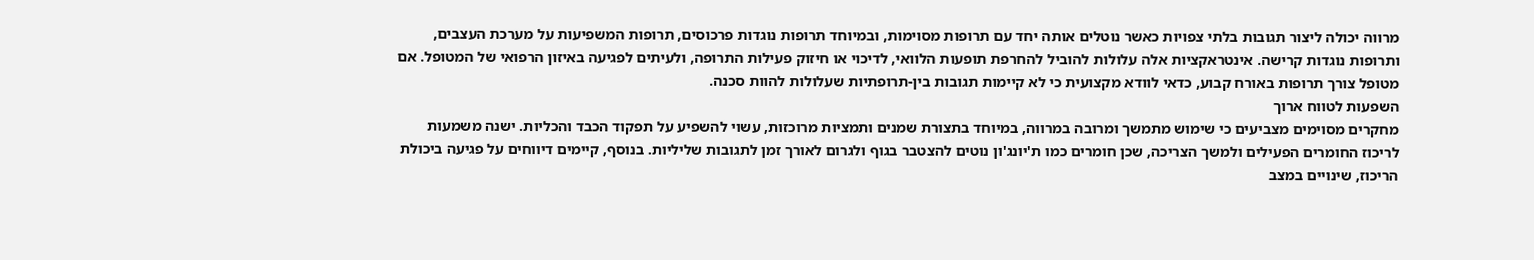מרווה יכולה ליצור תגובות בלתי צפויות כאשר נוטלים אותה יחד עם תרופות מסוימות, ובמיוחד תרופות נוגדות פרכוסים, תרופות המשפיעות על מערכת העצבים, ותרופות נוגדות קרישה. אינטראקציות אלה עלולות להוביל להחרפת תופעות הלוואי, לדיכוי או חיזוק פעילות התרופה, ולעיתים לפגיעה באיזון הרפואי של המטופל. אם מטופל צורך תרופות באורח קבוע, כדאי לוודא מקצועית כי לא קיימות תגובות בין-תרופתיות שעלולות להוות סכנה.
השפעות לטווח ארוך
מחקרים מסוימים מצביעים כי שימוש מתמשך ומרובה במרווה, במיוחד בתצורת שמנים ותמציות מרוכזות, עשוי להשפיע על תפקוד הכבד והכליות. ישנה משמעות לריכוז החומרים הפעילים ולמשך הצריכה, שכן חומרים כמו ת'יונג'ון נוטים להצטבר בגוף ולגרום לאורך זמן לתגובות שליליות. בנוסף, קיימים דיווחים על פגיעה ביכולת הריכוז, שינויים במצב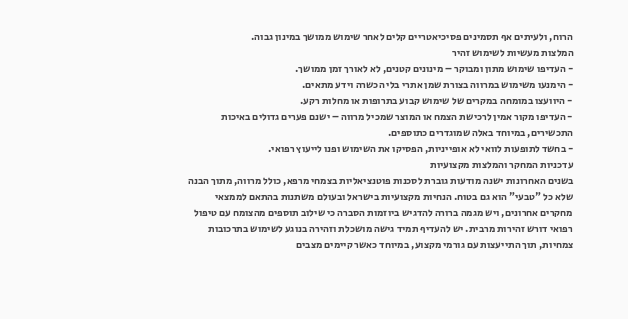הרוח, ולעיתים אף תסמינים פסיכיאטריים קלים לאחר שימוש ממושך במינון גבוה.
המלצות מעשיות לשימוש זהיר
- העדיפו שימוש מתון ומבוקר – מינונים קטנים, לא לאורך זמן ממושך.
- הימנעו משימוש במרווה בצורת שמן אתרי בלי הכשרה וידע מתאים.
- היוועצו במומחה במקרים של שימוש קבוע בתרופות או מחלות רקע.
- העדיפו מקור אמין לרכישת הצמח או המוצר שמכיל מרווה – ישנם פערים גדולים באיכות התכשירים, במיוחד באלה שמוגדרים כתוספים.
- בחשד לתופעות לוואי לא אופייניות, הפסיקו את השימוש ופנו לייעוץ רפואי.
עדכניות המחקר והמלצות מקצועיות
בשנים האחרונות ישנה מודעות גוברת לסכנות פוטנציאליות בצמחי מרפא, כולל מרווה, מתוך הבנה שלא כל "טבעי" הוא גם בטוח. הנחיות מקצועיות בישראל ובעולם משתנות בהתאם לממצאי מחקרים אחרונים, ויש מגמה ברורה להדגיש ביוזמות הסברה כי שילוב תוספים מהצומח עם טיפול רפואי דורש זהירות מרבית. יש להעדיף תמיד גישה מושכלת וזהירה בנוגע לשימוש בתרכובות צמחיות, תוך התייעצות עם גורמי מקצוע, במיוחד כאשר קיימים מצבים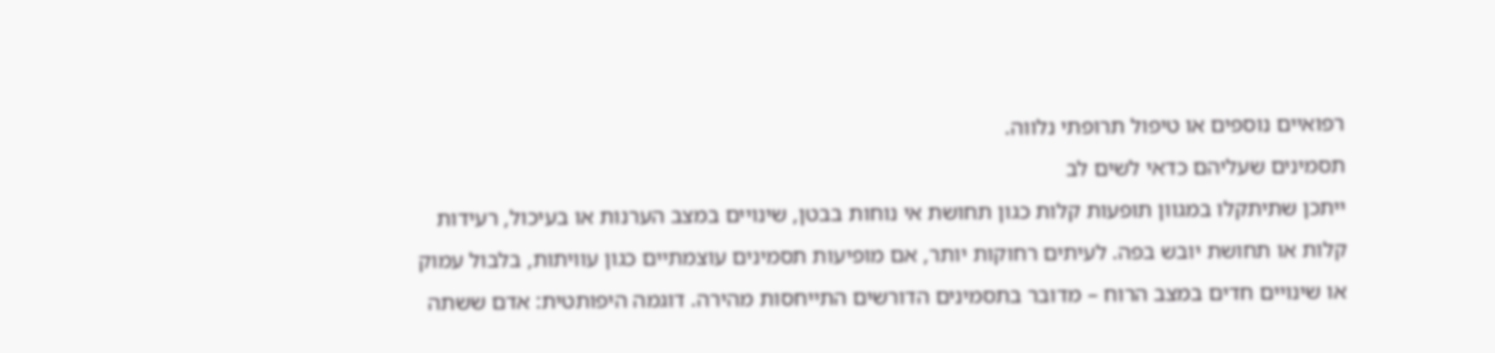רפואיים נוספים או טיפול תרופתי נלווה.
תסמינים שעליהם כדאי לשים לב
ייתכן שתיתקלו במגוון תופעות קלות כגון תחושת אי נוחות בבטן, שינויים במצב הערנות או בעיכול, רעידות קלות או תחושת יובש בפה. לעיתים רחוקות יותר, אם מופיעות תסמינים עוצמתיים כגון עוויתות, בלבול עמוק או שינויים חדים במצב הרוח – מדובר בתסמינים הדורשים התייחסות מהירה. דוגמה היפותטית: אדם ששתה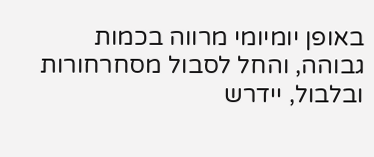באופן יומיומי מרווה בכמות גבוהה, והחל לסבול מסחרחורות ובלבול, יידרש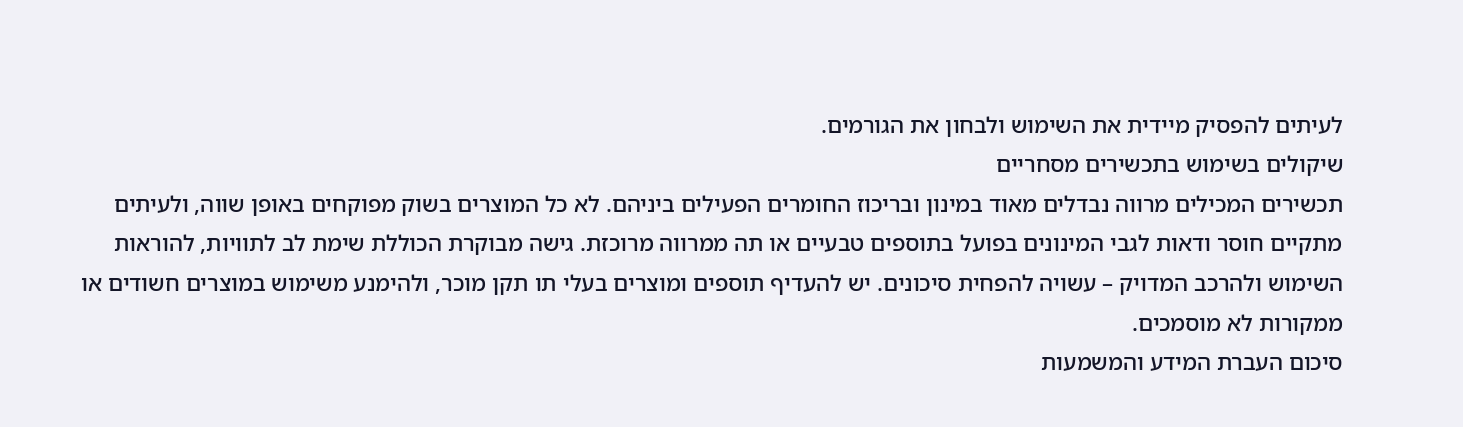לעיתים להפסיק מיידית את השימוש ולבחון את הגורמים.
שיקולים בשימוש בתכשירים מסחריים
תכשירים המכילים מרווה נבדלים מאוד במינון ובריכוז החומרים הפעילים ביניהם. לא כל המוצרים בשוק מפוקחים באופן שווה, ולעיתים מתקיים חוסר ודאות לגבי המינונים בפועל בתוספים טבעיים או תה ממרווה מרוכזת. גישה מבוקרת הכוללת שימת לב לתוויות, להוראות השימוש ולהרכב המדויק – עשויה להפחית סיכונים. יש להעדיף תוספים ומוצרים בעלי תו תקן מוכר, ולהימנע משימוש במוצרים חשודים או ממקורות לא מוסמכים.
סיכום העברת המידע והמשמעות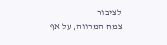לציבור
צמח המרווה, על אף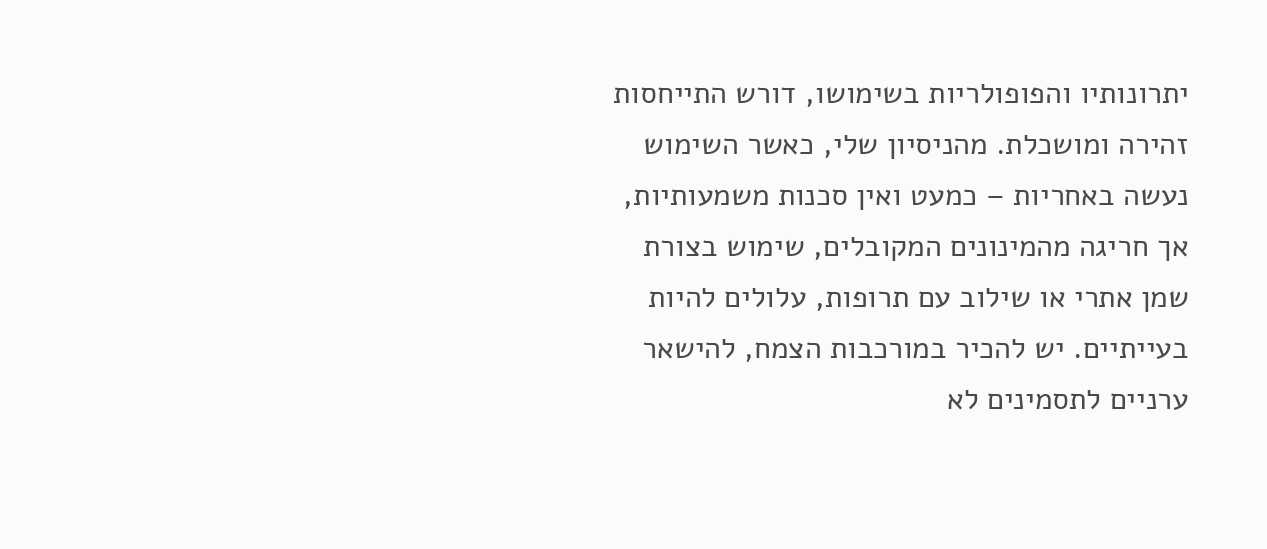יתרונותיו והפופולריות בשימושו, דורש התייחסות זהירה ומושכלת. מהניסיון שלי, כאשר השימוש נעשה באחריות – כמעט ואין סכנות משמעותיות, אך חריגה מהמינונים המקובלים, שימוש בצורת שמן אתרי או שילוב עם תרופות, עלולים להיות בעייתיים. יש להכיר במורכבות הצמח, להישאר ערניים לתסמינים לא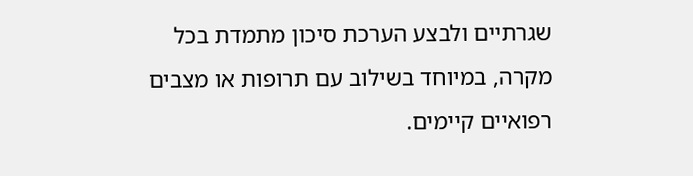שגרתיים ולבצע הערכת סיכון מתמדת בכל מקרה, במיוחד בשילוב עם תרופות או מצבים רפואיים קיימים.